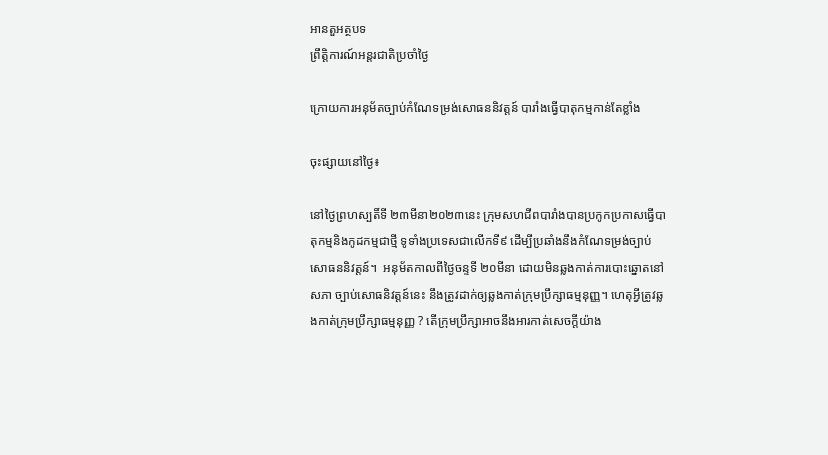អានតួអត្ថបទ
ព្រឹត្តិការណ៍អន្តរជាតិប្រចាំថ្ងៃ

ក្រោយការអនុម័តច្បាប់កំណែទម្រង់សោធននិវត្តន៍ បារាំងធ្វើបាតុកម្មកាន់តែខ្លាំង

ចុះផ្សាយនៅថ្ងៃ៖

នៅថ្ងៃព្រហស្បតិ៍ទី ២៣មីនា២០២៣នេះ ក្រុមសហជីពបារាំងបានប្រកូកប្រកាសធ្វើបាតុកម្មនិងកូដកម្មជាថ្មី ទូទាំងប្រទេសជាលើកទី៩ ដើម្បីប្រឆាំងនឹងកំណែទម្រង់ច្បាប់សោធននិវត្តន៍។  អនុម័តកាលពីថ្ងៃចន្ទទី ២០មីនា ដោយមិនឆ្លងកាត់ការបោះឆ្នោតនៅសភា ច្បាប់សោធនិវត្តន៍នេះ នឹងត្រូវដាក់ឲ្យឆ្លងកាត់ក្រុមប្រឹក្សាធម្មនុញ្ញ។ ហេតុអ្វីត្រូវឆ្លងកាត់ក្រុមប្រឹក្សាធម្មនុញ្ញ ? តើក្រុមប្រឹក្សាអាចនឹងអារកាត់សេចក្តីយ៉ាង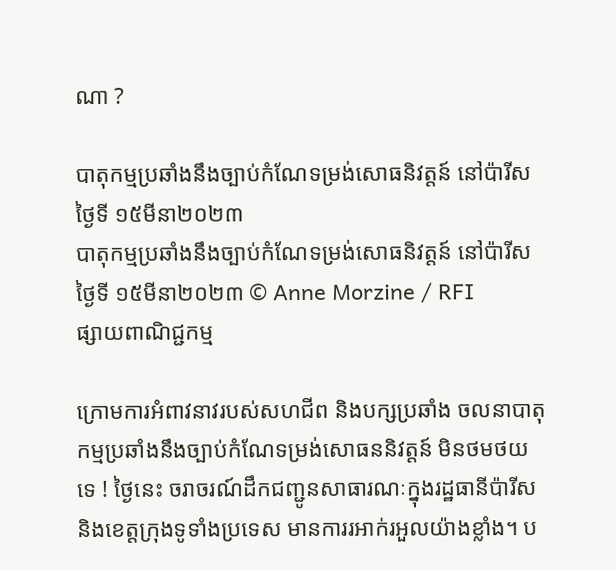ណា ?

បាតុកម្មប្រឆាំងនឹងច្បាប់កំណែទម្រង់សោធនិវត្តន៍ នៅប៉ារីស ថ្ងៃទី ១៥មីនា២០២៣
បាតុកម្មប្រឆាំងនឹងច្បាប់កំណែទម្រង់សោធនិវត្តន៍ នៅប៉ារីស ថ្ងៃទី ១៥មីនា២០២៣ © Anne Morzine / RFI
ផ្សាយពាណិជ្ជកម្ម

ក្រោមការអំពាវនាវរបស់សហជីព និងបក្សប្រឆាំង ចលនាបាតុកម្មប្រឆាំងនឹងច្បាប់កំណែទម្រង់សោធននិវត្តន៍ មិនថមថយទេ ! ថ្ងៃនេះ ចរាចរណ៍ដឹកជញ្ជូនសាធារណៈក្នុងរដ្ឋធានីប៉ារីស និងខេត្តក្រុងទូទាំងប្រទេស មានការរអាក់រអួលយ៉ាងខ្លាំង។ ប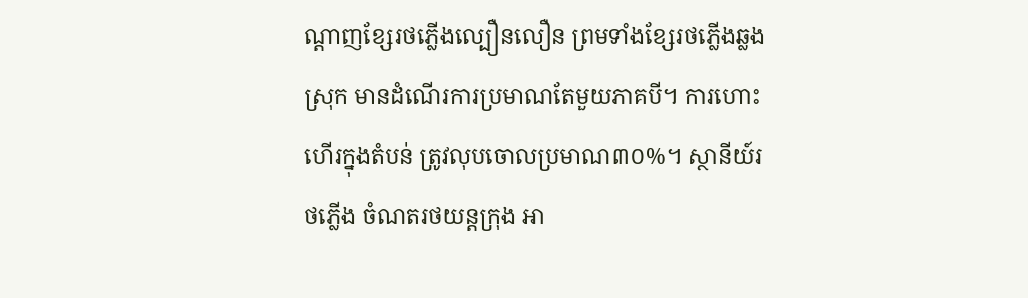ណ្តាញខ្សែរថភ្លើងល្បឿនលឿន ព្រមទាំងខ្សែរថភ្លើងឆ្លងស្រុក មានដំណើរការប្រមាណតែមួយភាគបី។ ការហោះហើរក្នុងតំបន់ ត្រូវលុបចោលប្រមាណ៣០%។ ស្ថានីយ៍រថភ្លើង ចំណតរថយន្តក្រុង អា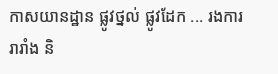កាសយានដ្ឋាន ផ្លូវថ្នល់ ផ្លូវដែក ... រងការរារាំង និ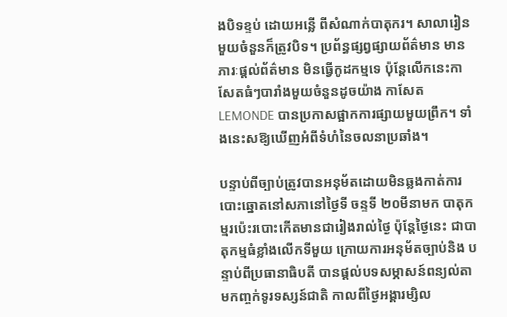ងបិទខ្ទប់ ដោយអន្លើ ពីសំណាក់បាតុករ។ សាលារៀនមួយចំនួនក៏ត្រូវបិទ។ ប្រព័ន្ធផ្សព្វផ្សាយព័ត៌មាន មានភារៈផ្តល់ព័ត៌មាន មិនធ្វើកូដកម្មទេ ប៉ុន្តែលើកនេះកាសែតធំៗបារាំងមួយចំនួនដូចយ៉ាង កាសែត LEMONDE បានប្រកាសផ្អាកការផ្សាយមួយព្រឹក។ ទាំងនេះសឱ្យឃើញអំពីទំហំនៃចលនាប្រឆាំង។

បន្ទាប់ពីច្បាប់ត្រូវបានអនុម័តដោយមិនឆ្លងកាត់ការបោះឆ្នោតនៅសភានៅថ្ងៃទី ចន្ទទី ២០មីនាមក បាតុកម្មរប៉េះរបោះកើតមានជារៀងរាល់ថ្ងៃ ប៉ុន្តែថ្ងៃនេះ ជាបាតុកម្មធំខ្លាំងលើកទីមួយ ក្រោយការអនុម័តច្បាប់និង បន្ទាប់ពីប្រធានាធិបតី បានផ្តល់បទសម្ភាសន៍ពន្យល់តាមកញ្ចក់ទូរទស្សន៍ជាតិ កាលពីថ្ងៃអង្គារម្សិល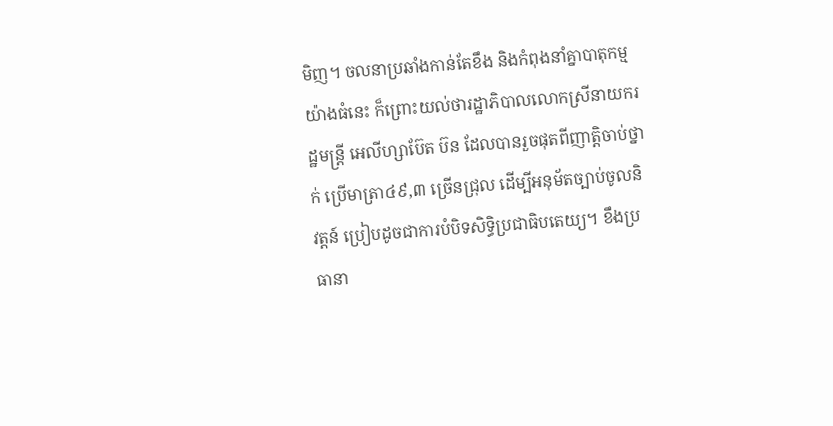មិញ។ ចលនាប្រឆាំងកាន់តែខឹង និងកំពុងនាំគ្នាបាតុកម្មយ៉ាងធំនេះ ក៏ព្រោះយល់ថារដ្ឋាភិបាលលោកស្រីនាយករដ្ឋមន្ត្រី អេលីហ្សាប៊ែត ប៊ន ដែលបានរួចផុតពីញាត្តិចាប់ថ្នាក់ ប្រើមាត្រា៤៩,៣ ច្រើនជ្រុល ដើម្បីអនុម័តច្បាប់ចូលនិវត្តន៍ ប្រៀបដូចជាការបំបិទសិទ្ធិប្រជាធិបតេយ្យ។ ខឹងប្រធានា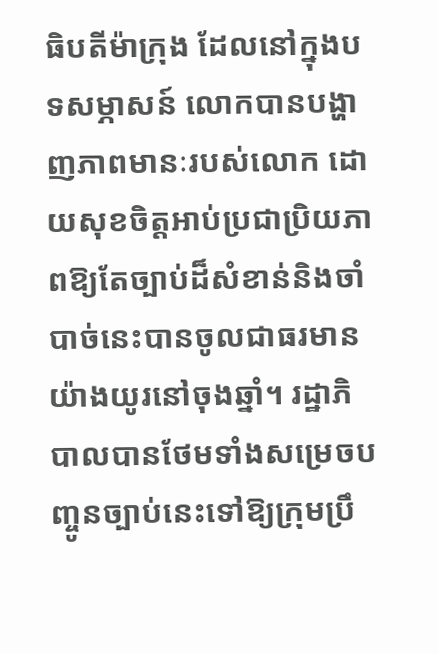ធិបតីម៉ាក្រុង ដែលនៅក្នុងបទសម្ភាសន៍ លោកបានបង្ហាញភាពមានៈរបស់លោក ដោយសុខចិត្តអាប់ប្រជាប្រិយភាពឱ្យតែច្បាប់ដ៏សំខាន់និងចាំបាច់នេះបានចូលជាធរមានយ៉ាងយូរនៅចុងឆ្នាំ។ រដ្ឋាភិបាលបានថែមទាំងសម្រេចបញ្ចូនច្បាប់នេះទៅឱ្យក្រុមប្រឹ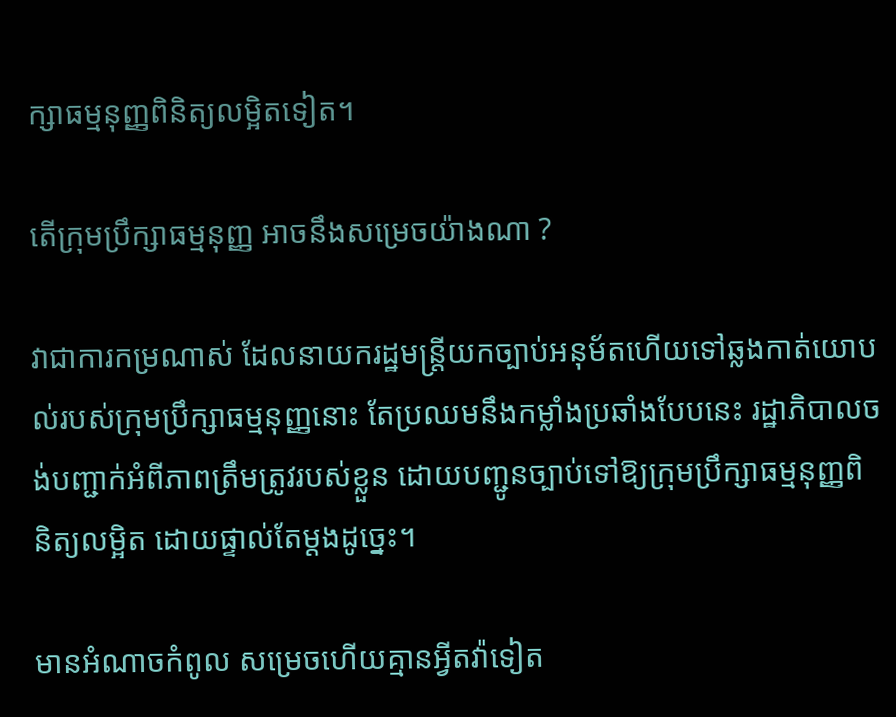ក្សាធម្មនុញ្ញពិនិត្យលម្អិតទៀត។

តើក្រុមប្រឹក្សាធម្មនុញ្ញ អាចនឹងសម្រេចយ៉ាងណា ?

វាជាការកម្រណាស់ ដែលនាយករដ្ឋមន្ត្រីយកច្បាប់អនុម័តហើយទៅឆ្លងកាត់យោបល់របស់ក្រុមប្រឹក្សាធម្មនុញ្ញនោះ តែប្រឈមនឹងកម្លាំងប្រឆាំងបែបនេះ រដ្ឋាភិបាលចង់បញ្ជាក់អំពីភាពត្រឹមត្រូវរបស់ខ្លួន ដោយបញ្ជូនច្បាប់ទៅឱ្យក្រុមប្រឹក្សាធម្មនុញ្ញពិនិត្យលម្អិត ដោយផ្ទាល់តែម្តងដូច្នេះ។

មានអំណាចកំពូល សម្រេចហើយគ្មានអ្វីតវ៉ាទៀត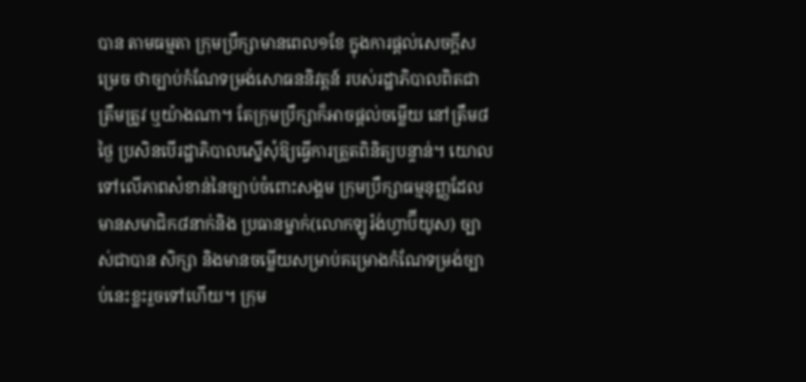បាន តាមធម្មតា ក្រុមប្រឹក្សាមានពេល១ខែ ក្នុងការផ្តល់សេចក្តីសម្រេច ថាច្បាប់កំណែទម្រង់សោធននិវត្តន៍ របស់រដ្ឋាភិបាលពិតជាត្រឹមត្រូវ ឬយ៉ាងណា។ តែក្រុមប្រឹក្សាក៏អាចផ្តល់ចម្លើយ នៅត្រឹម៨ថ្ងៃ ប្រសិនបើរដ្ឋាភិបាលស្នើសុំឱ្យធ្វើការត្រួតពិនិត្យបន្ទាន់។ យោលទៅលើភាពសំខាន់នៃច្បាប់ចំពោះសង្គម ក្រុមប្រឹក្សាធម្មនុញ្ញដែលមានសមាជិក៨នាក់និង ប្រធានម្នាក់(លោកឡូរ៉ង់ហ្វាប៊ីយូស) ច្បាស់ជាបាន សិក្សា និងមានចម្លើយសម្រាប់គម្រោងកំណែទម្រង់ច្បាប់នេះខ្លះរួចទៅហើយ។ ក្រុម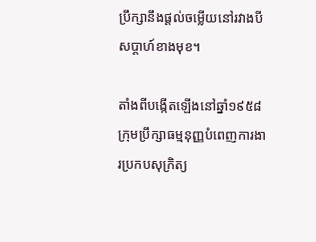ប្រឹក្សានឹងផ្តល់ចម្លើយនៅរវាងបីសប្តាហ៍ខាងមុខ។

តាំងពីបង្កើតឡើងនៅឆ្នាំ១៩៥៨ ក្រុមប្រឹក្សាធម្មនុញ្ញបំពេញការងារប្រកបសុក្រិត្យ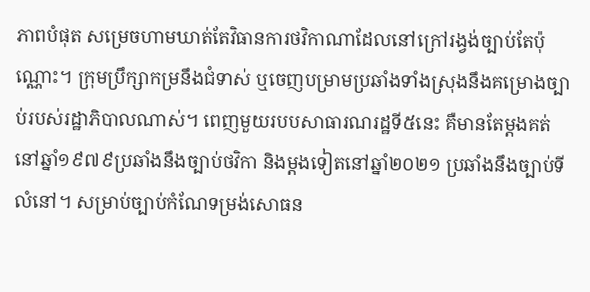ភាពបំផុត សម្រេចហាមឃាត់តែវិធានការថវិកាណាដែលនៅក្រៅរង្វង់ច្បាប់តែប៉ុណ្ណោះ។ ក្រុមប្រឹក្សាកម្រនឹងជំទាស់ ឬចេញបម្រាមប្រឆាំងទាំងស្រុងនឹងគម្រោងច្បាប់របស់រដ្ឋាភិបាលណាស់។ ពេញមួយរបបសាធារណរដ្ឋទី៥នេះ គឺមានតែម្តងគត់នៅឆ្នាំ១៩៧៩ប្រឆាំងនឹងច្បាប់ថវិកា និងម្តងទៀតនៅឆ្នាំ២០២១ ប្រឆាំងនឹងច្បាប់ទីលំនៅ។ សម្រាប់ច្បាប់កំណែទម្រង់សោធន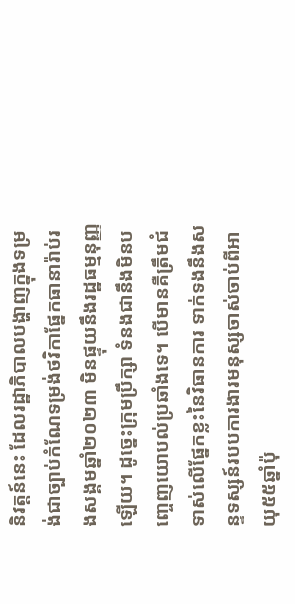និវត្តន៍នេះ ដែលរដ្ឋាភិបាលបង្ហាញក្នុងទម្រង់ជាច្បាប់កំណែទម្រង់ថវិកាផ្នែកធានារ៉ាប់រងសង្គមឆ្នាំ២០២៣ មិនផ្ទុយនឹងរដ្ឋធម្មនុញ្ញឡើយ។ ដូច្នេះក្រុមប្រឹក្សា ទំនងជានឹងមិនបញ្ចេញយោបល់ប្រឆាំងទេ។ បើមានគឺត្រឹមជំទាស់លើផ្នែកខ្លះនៃវិធានការ ទាក់ទងនឹងសន្ទទស្សន៍របបការងារមនុស្សចាស់ចាប់ពីអាយុ៥៥ឆ្នាំប៉ុ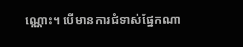ណ្ណោះ។ បើមានការជំទាស់ផ្នែកណា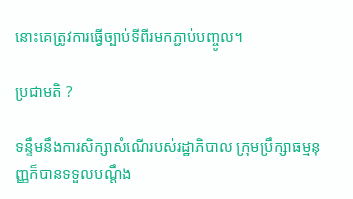នោះគេត្រូវការធ្វើច្បាប់ទីពីរមកភ្ជាប់បញ្ចូល។

ប្រជាមតិ ?

ទន្ទឹមនឹងការសិក្សាសំណើរបស់រដ្ឋាភិបាល ក្រុមប្រឹក្សាធម្មនុញ្ញក៏បានទទួលបណ្តឹង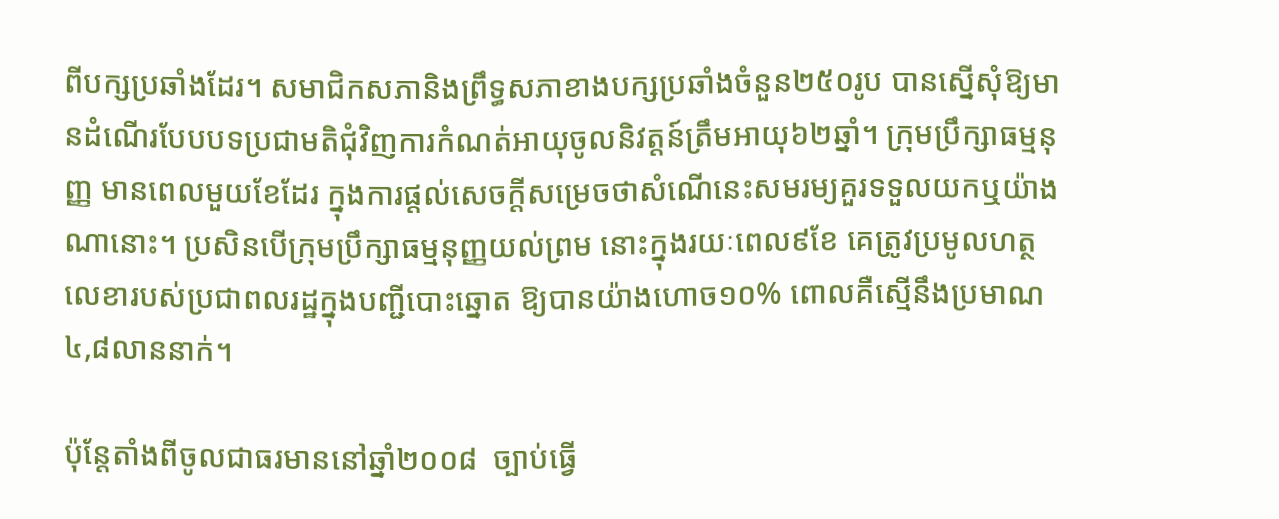ពីបក្សប្រឆាំងដែរ។ សមាជិកសភានិងព្រឹទ្ធសភាខាងបក្សប្រឆាំងចំនួន២៥០រូប បានស្នើសុំឱ្យមានដំណើរបែបបទប្រជាមតិជុំវិញការកំណត់អាយុចូលនិវត្តន៍ត្រឹមអាយុ៦២ឆ្នាំ។ ក្រុមប្រឹក្សាធម្មនុញ្ញ មានពេលមួយខែដែរ ក្នុងការផ្តល់សេចក្តីសម្រេចថាសំណើនេះសមរម្យគួរទទួលយកឬយ៉ាងណានោះ។ ប្រសិនបើក្រុមប្រឹក្សាធម្មនុញ្ញយល់ព្រម នោះក្នុងរយៈពេល៩ខែ គេត្រូវប្រមូលហត្ថលេខារបស់ប្រជាពលរដ្ឋក្នុងបញ្ជីបោះឆ្នោត ឱ្យបានយ៉ាងហោច១០% ពោលគឺស្មើនឹងប្រមាណ៤,៨លាននាក់។

ប៉ុន្តែតាំងពីចូលជាធរមាននៅឆ្នាំ២០០៨  ច្បាប់ធ្វើ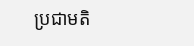ប្រជាមតិ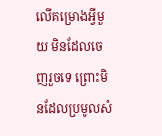លើគម្រោងអ្វីមួយ មិនដែលចេញរួចទេ ព្រោះមិនដែលប្រមូលសំ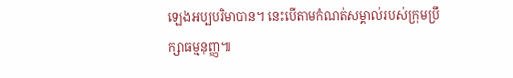ឡេងអប្បបរិមាបាន។ នេះបើតាមកំណត់សម្គាល់របស់ក្រុមប្រឹក្សាធម្មនុញ្ញ៕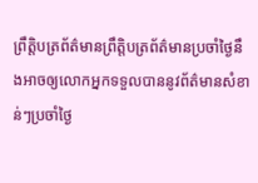ព្រឹត្តិបត្រព័ត៌មានព្រឹត្តិបត្រព័ត៌មានប្រចាំថ្ងៃនឹងអាចឲ្យលោកអ្នកទទួលបាននូវព័ត៌មានសំខាន់ៗប្រចាំថ្ងៃ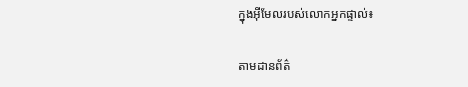ក្នុងអ៊ីមែលរបស់លោកអ្នកផ្ទាល់៖

តាមដានព័ត៌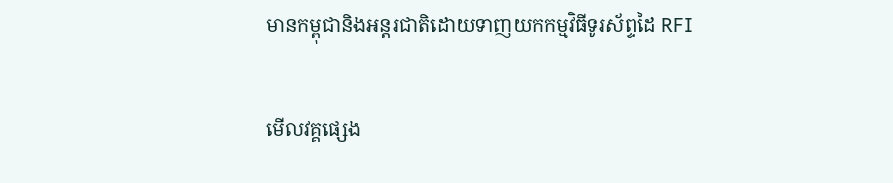មានកម្ពុជានិងអន្តរជាតិដោយទាញយកកម្មវិធីទូរស័ព្ទដៃ RFI

មើលវគ្គផ្សេង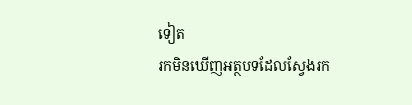ទៀត
រកមិនឃើញអត្ថបទដែលស្វែងរក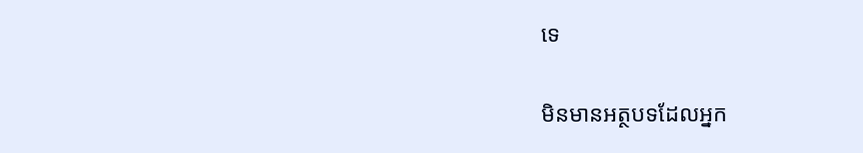ទេ

មិនមានអត្ថបទដែលអ្នក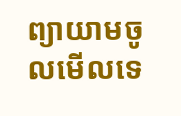ព្យាយាមចូលមើលទេ